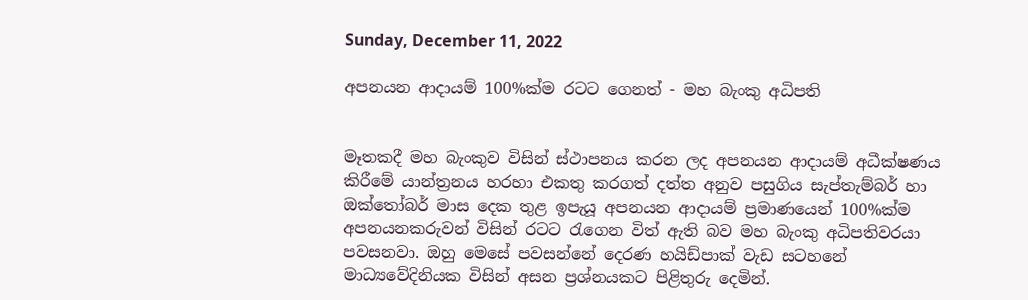Sunday, December 11, 2022

අපනයන ආදායම් 100%ක්ම රටට ගෙනත් - මහ බැංකු අධිපති


මෑතකදී මහ බැංකුව විසින් ස්ථාපනය කරන ලද අපනයන ආදායම් අධීක්ෂණය කිරීමේ යාන්ත්‍රනය හරහා එකතු කරගත් දත්ත අනුව පසුගිය සැප්තැම්බර් හා ඔක්තෝබර් මාස දෙක තුළ ඉපැයූ අපනයන ආදායම් ප්‍රමාණයෙන් 100%ක්ම අපනයනකරුවන් විසින් රටට රැගෙන විත් ඇති බව මහ බැංකු අධිපතිවරයා පවසනවා. ඔහු මෙසේ පවසන්නේ දෙරණ හයිඩ්පාක් වැඩ සටහනේ මාධ්‍යවේදිනියක විසින් අසන ප්‍රශ්නයකට පිළිතුරු දෙමින්.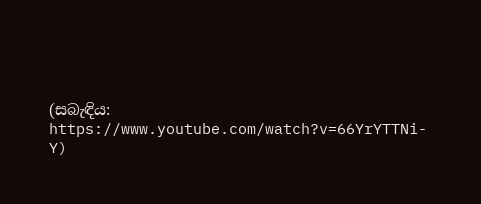(සබැඳිය: https://www.youtube.com/watch?v=66YrYTTNi-Y)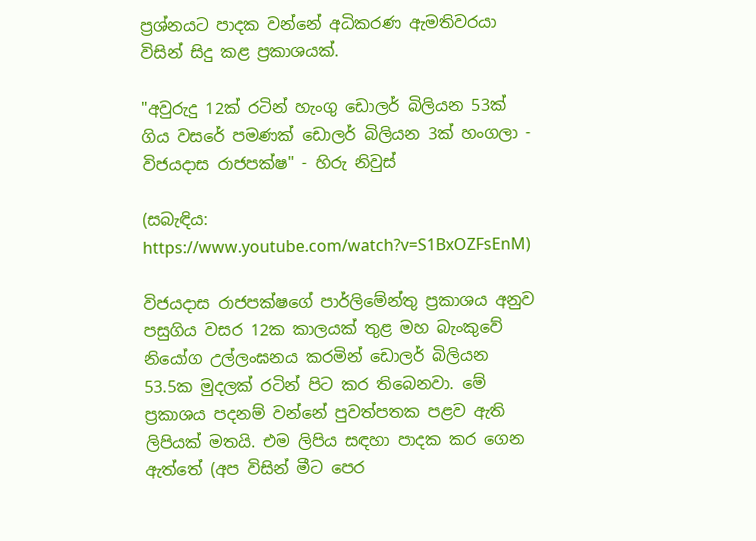ප්‍රශ්නයට පාදක වන්නේ අධිකරණ ඇමතිවරයා විසින් සිදු කළ ප්‍රකාශයක්.

"අවුරුදු 12ක් රටින් හැංගු ඩොලර් බිලියන 53ක් ගිය වසරේ පමණක් ඩොලර් බිලියන 3ක් හංගලා - විජයදාස රාජපක්ෂ" - හිරු නිවුස්

(සබැඳිය: https://www.youtube.com/watch?v=S1BxOZFsEnM)

විජයදාස රාජපක්ෂගේ පාර්ලිමේන්තු ප්‍රකාශය අනුව පසුගිය වසර 12ක කාලයක් තුළ මහ බැංකුවේ නියෝග උල්ලංඝනය කරමින් ඩොලර් බිලියන 53.5ක මුදලක් රටින් පිට කර තිබෙනවා. මේ ප්‍රකාශය පදනම් වන්නේ පුවත්පතක පළව ඇති ලිපියක් මතයි. එම ලිපිය සඳහා පාදක කර ගෙන ඇත්තේ (අප විසින් මීට පෙර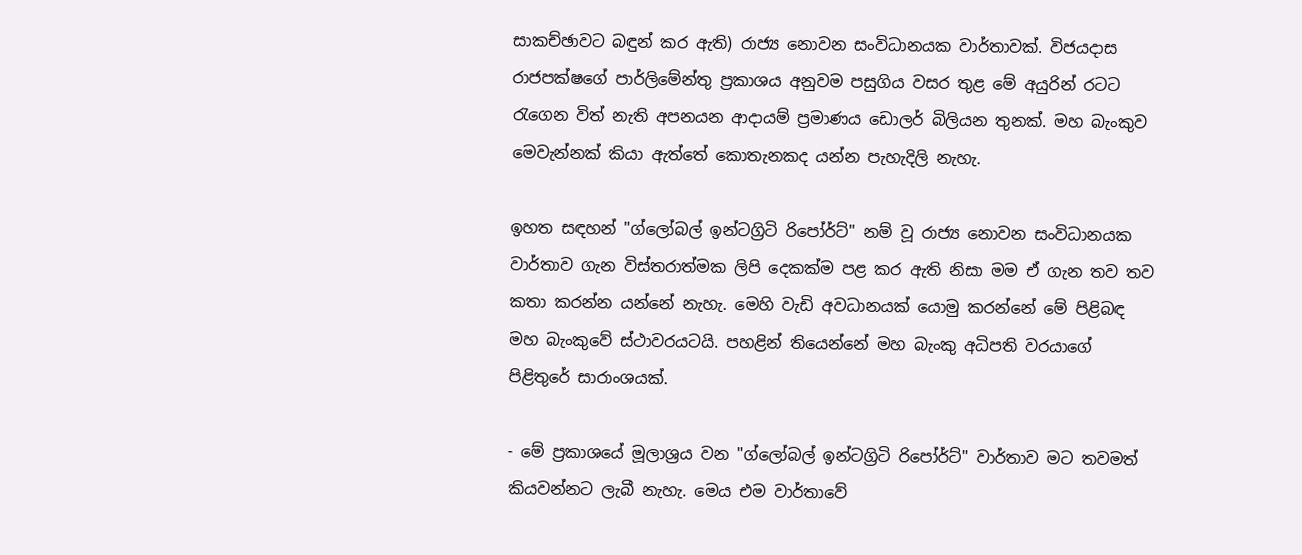සාකච්ඡාවට බඳුන් කර ඇති) රාජ්‍ය නොවන සංවිධානයක වාර්තාවක්. විජයදාස රාජපක්ෂගේ පාර්ලිමේන්තු ප්‍රකාශය අනුවම පසුගිය වසර තුළ මේ අයුරින් රටට රැගෙන විත් නැති අපනයන ආදායම් ප්‍රමාණය ඩොලර් බිලියන තුනක්. මහ බැංකුව මෙවැන්නක් කියා ඇත්තේ කොතැනකද යන්න පැහැදිලි නැහැ.

ඉහත සඳහන් "ග්ලෝබල් ඉන්ටග්‍රිටි රිපෝර්ට්" නම් වූ රාජ්‍ය නොවන සංවිධානයක වාර්තාව ගැන විස්තරාත්මක ලිපි දෙකක්ම පළ කර ඇති නිසා මම ඒ ගැන තව තව කතා කරන්න යන්නේ නැහැ. මෙහි වැඩි අවධානයක් යොමු කරන්නේ මේ පිළිබඳ මහ බැංකුවේ ස්ථාවරයටයි. පහළින් තියෙන්නේ මහ බැංකු අධිපති වරයාගේ පිළිතුරේ සාරාංශයක්.

- මේ ප්‍රකාශයේ මූලාශ්‍රය වන "ග්ලෝබල් ඉන්ටග්‍රිටි රිපෝර්ට්" වාර්තාව මට තවමත් කියවන්නට ලැබී නැහැ. මෙය එම වාර්තාවේ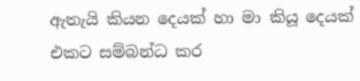ඇතැයි කියන දෙයක් හා මා කියූ දෙයක් එකට සම්බන්ධ කර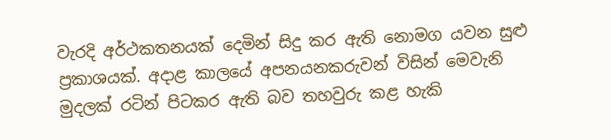වැරදි අර්ථකතනයක් දෙමින් සිදු කර ඇති නොමග යවන සුළු ප්‍රකාශයක්. අදාළ කාලයේ අපනයනකරුවන් විසින් මෙවැනි මුදලක් රටින් පිටකර ඇති බව තහවුරු කළ හැකි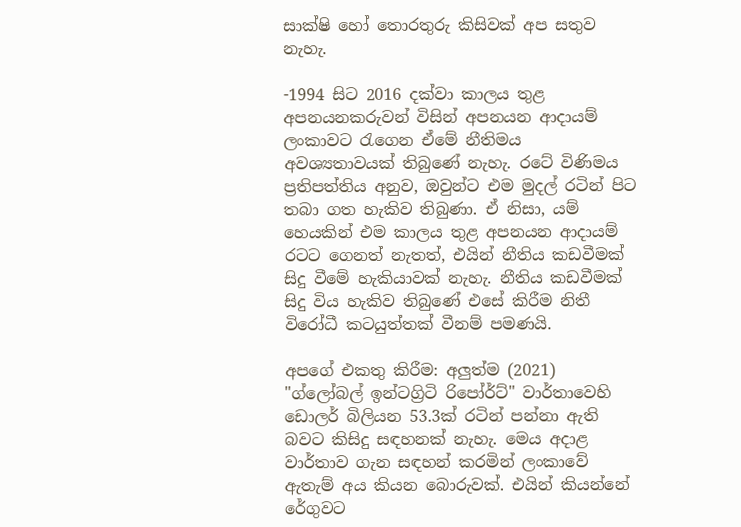සාක්ෂි හෝ තොරතුරු කිසිවක් අප සතුව නැහැ.

-1994 සිට 2016 දක්වා කාලය තුළ අපනයනකරුවන් විසින් අපනයන ආදායම් ලංකාවට රැගෙන ඒමේ නීතිමය අවශ්‍යතාවයක් තිබුණේ නැහැ. රටේ විණිමය ප්‍රතිපත්තිය අනුව, ඔවුන්ට එම මුදල් රටින් පිට තබා ගත හැකිව තිබුණා. ඒ නිසා, යම් හෙයකින් එම කාලය තුළ අපනයන ආදායම් රටට ගෙනත් නැතත්, එයින් නීතිය කඩවීමක් සිදු වීමේ හැකියාවක් නැහැ. නීතිය කඩවීමක් සිදු විය හැකිව තිබුණේ එසේ කිරීම නිතී විරෝධී කටයුත්තක් වීනම් පමණයි.

අපගේ එකතු කිරීම: අලුත්ම (2021) "ග්ලෝබල් ඉන්ටග්‍රිටි රිපෝර්ට්" වාර්තාවෙහි ඩොලර් බිලියන 53.3ක් රටින් පන්නා ඇති බවට කිසිදු සඳහනක් නැහැ. මෙය අදාළ වාර්තාව ගැන සඳහන් කරමින් ලංකාවේ ඇතැම් අය කියන බොරුවක්. එයින් කියන්නේ රේගුවට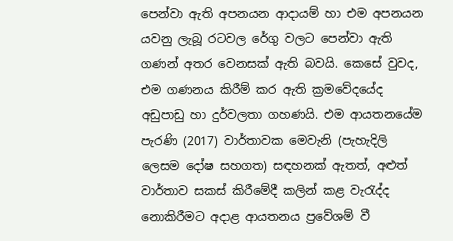පෙන්වා ඇති අපනයන ආදායම් හා එම අපනයන යවනු ලැබූ රටවල රේගු වලට පෙන්වා ඇති ගණන් අතර වෙනසක් ඇති බවයි. කෙසේ වුවද, එම ගණනය කිරීම් කර ඇති ක්‍රමවේදයේද අඩුපාඩු හා දුර්වලතා ගහණයි. එම ආයතනයේම පැරණි (2017) වාර්තාවක මෙවැනි (පැහැදිලි ලෙසම දෝෂ සහගත) සඳහනක් ඇතත්, අළුත් වාර්තාව සකස් කිරීමේදී කලින් කළ වැරැද්ද නොකිරීමට අදාළ ආයතනය ප්‍රවේශම් වී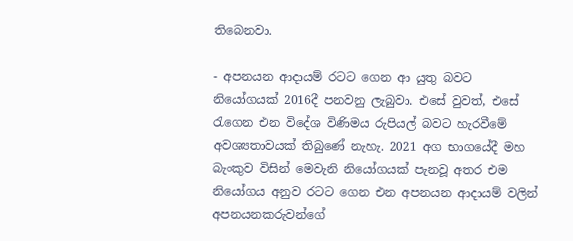තිබෙනවා.

- අපනයන ආදායම් රටට ගෙන ආ යුතු බවට නියෝගයක් 2016දී පනවනු ලැබුවා. එසේ වුවත්, එසේ රැගෙන එන විදේශ විණිමය රුපියල් බවට හැරවීමේ අවශ්‍යතාවයක් තිබුණේ නැහැ. 2021 අග භාගයේදී මහ බැංකුව විසින් මෙවැනි නියෝගයක් පැනවූ අතර එම නියෝගය අනුව රටට ගෙන එන අපනයන ආදායම් වලින් අපනයනකරුවන්ගේ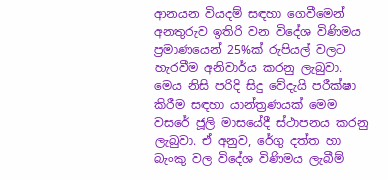ආනයන වියදම් සඳහා ගෙවීමෙන් අනතුරුව ඉතිරි වන විදේශ විණිමය ප්‍රමාණයෙන් 25%ක් රුපියල් වලට හැරවීම අනිවාර්ය කරනු ලැබුවා. මෙය නිසි පරිදි සිදු වේදැයි පරීක්ෂා කිරීම සඳහා යාන්ත්‍රණයක් මෙම වසරේ ජූලි මාසයේදී ස්ථාපනය කරනු ලැබුවා. ඒ අනුව, රේගු දත්ත හා බැංකු වල විදේශ විණිමය ලැබීම්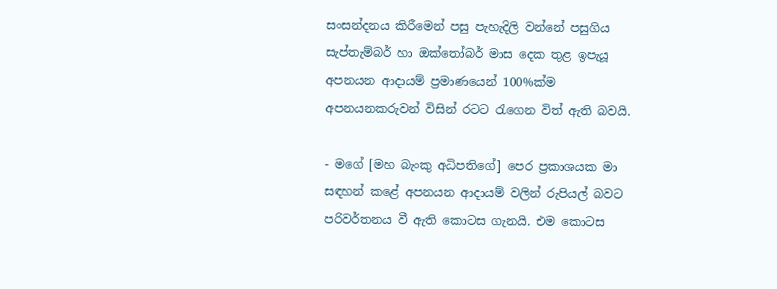සංසන්දනය කිරීමෙන් පසු පැහැදිලි වන්නේ පසුගිය සැප්තැම්බර් හා ඔක්තෝබර් මාස දෙක තුළ ඉපැයූ අපනයන ආදායම් ප්‍රමාණයෙන් 100%ක්ම අපනයනකරුවන් විසින් රටට රැගෙන විත් ඇති බවයි.

- මගේ [මහ බැංකු අධිපතිගේ] පෙර ප්‍රකාශයක මා සඳහන් කළේ අපනයන ආදායම් වලින් රුපියල් බවට පරිවර්තනය වී ඇති කොටස ගැනයි. එම කොටස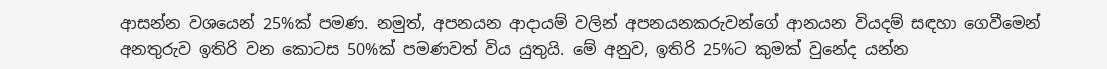ආසන්න වශයෙන් 25%ක් පමණ. නමුත්, අපනයන ආදායම් වලින් අපනයනකරුවන්ගේ ආනයන වියදම් සඳහා ගෙවීමෙන් අනතුරුව ඉතිරි වන කොටස 50%ක් පමණවත් විය යුතුයි. මේ අනුව, ඉතිරි 25%ට කුමක් වුනේද යන්න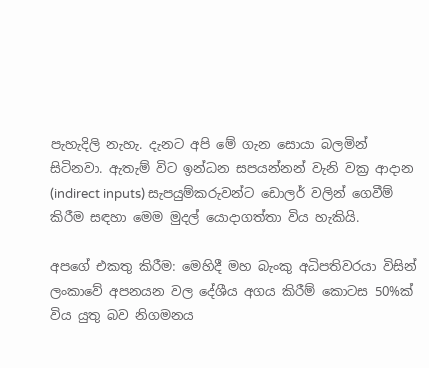පැහැදිලි නැහැ. දැනට අපි මේ ගැන සොයා බලමින් සිටිනවා. ඇතැම් විට ඉන්ධන සපයන්නන් වැනි වක්‍ර ආදාන (indirect inputs) සැපයුම්කරුවන්ට ඩොලර් වලින් ගෙවීම් කිරීම සඳහා මෙම මුදල් යොදාගත්තා විය හැකියි.

අපගේ එකතු කිරීම: මෙහිදී මහ බැංකු අධිපතිවරයා විසින් ලංකාවේ අපනයන වල දේශීය අගය කිරීම් කොටස 50%ක් විය යුතු බව නිගමනය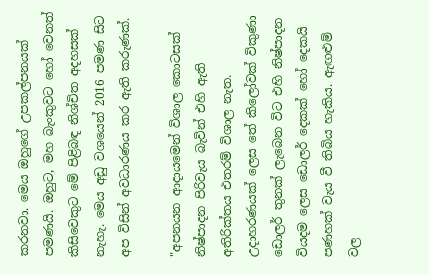කරනවා. මෙය ඔහුගේ උපකල්පනයක් පමණයි. ඔහුට, මහ බැංකුවට හෝ වෙනත් කිසිවෙකුට මේ පිළිබඳ නිශ්චිත අදහසක් නැහැ. මෙය අඩු වශයෙන් 2016 පමණ සිට අප විසින් අවධාරණය කර ඇති කරුණක්.

"අපනයන ආදායමෙන් විශාල කොටසක් නිෂ්පාදන පිරිවැය බැවින් එහි ඇති අතිරික්තය එතරම් විශාල නැත. උදාහරණයක් ලෙස තේ කිලෝවක් විකුණා ඩොලර් තුනක් ලැබෙන විට එහි නිෂ්පාදන වියදම ලෙස ඩොලර් දෙකක් හෝ දෙකයි පණහක් වැය වී තිබිය හැකිය. ඇඟළුම් වල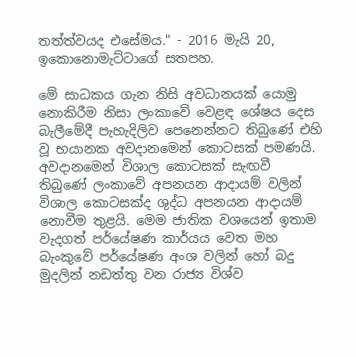තත්ත්වයද එසේමය." - 2016 මැයි 20, ඉකොනොමැට්ටාගේ සතපහ.

මේ සාධකය ගැන නිසි අවධානයක් යොමු නොකිරීම නිසා ලංකාවේ වෙළඳ ශේෂය දෙස බැලීමේදී පැහැදිලිව පෙනෙන්නට තිබුණේ එහි වූ භයානක අවදානමෙන් කොටසක් පමණයි. අවදානමෙන් විශාල කොටසක් සැඟවී තිබුණේ ලංකාවේ අපනයන ආදායම් වලින් විශාල කොටසක්ද ශුද්ධ අපනයන ආදායම් නොවීම තුළයි. මෙම ජාතික වශයෙන් ඉතාම වැදගත් පර්යේෂණ කාර්යය වෙත මහ බැංකුවේ පර්යේෂණ අංශ වලින් හෝ බදු මුදලින් නඩත්තු වන රාජ්‍ය විශ්ව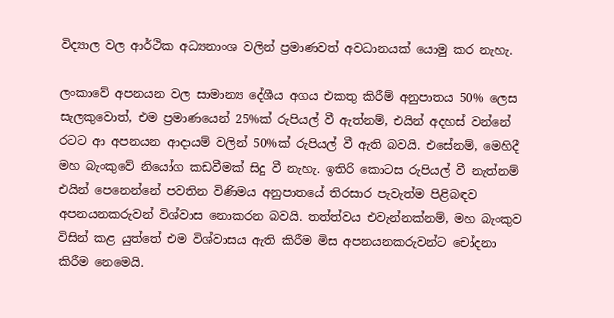විද්‍යාල වල ආර්ථික අධ්‍යනාංශ වලින් ප්‍රමාණවත් අවධානයක්‌ යොමු කර නැහැ.

ලංකාවේ අපනයන වල සාමාන්‍ය දේශීය අගය එකතු කිරීම් අනුපාතය 50% ලෙස සැලකුවොත්, එම ප්‍රමාණයෙන් 25%ක් රුපියල් වී ඇත්නම්, එයින් අදහස් වන්නේ රටට ආ අපනයන ආදායම් වලින් 50%ක් රුපියල් වී ඇති බවයි. එසේනම්, මෙහිදී මහ බැංකුවේ නියෝග කඩවීමක් සිදු වී නැහැ. ඉතිරි කොටස රුපියල් වී නැත්නම් එයින් පෙනෙන්නේ පවතින විණිමය අනුපාතයේ තිරසාර පැවැත්ම පිළිබඳව අපනයනකරුවන් විශ්වාස නොකරන බවයි. තත්ත්වය එවැන්නක්නම්, මහ බැංකුව විසින් කළ යුත්තේ එම විශ්වාසය ඇති කිරීම මිස අපනයනකරුවන්ට චෝදනා කිරීම නෙමෙයි.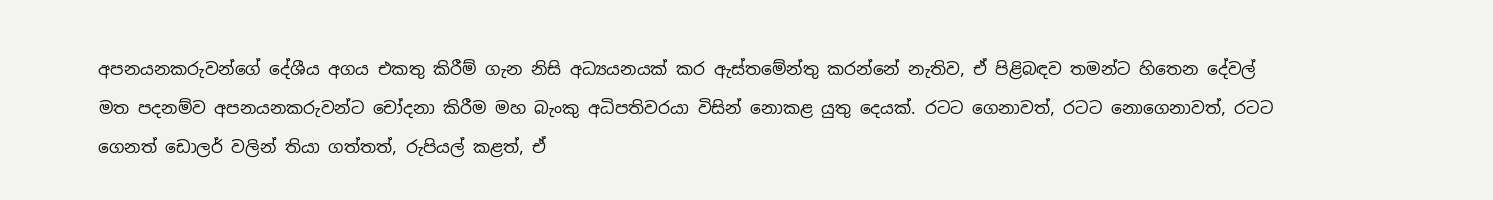අපනයනකරුවන්ගේ දේශීය අගය එකතු කිරීම් ගැන නිසි අධ්‍යයනයක් කර ඇස්තමේන්තු කරන්නේ නැතිව, ඒ පිළිබඳව තමන්ට හිතෙන දේවල් මත පදනම්ව අපනයනකරුවන්ට චෝදනා කිරීම මහ බැංකු අධිපතිවරයා විසින් නොකළ යුතු දෙයක්. රටට ගෙනාවත්, රටට නොගෙනාවත්, රටට ගෙනත් ඩොලර් වලින් තියා ගත්තත්, රුපියල් කළත්, ඒ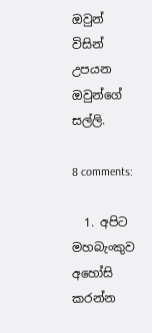ඔවුන් විසින් උපයන ඔවුන්ගේ සල්ලි.

8 comments:

  1. අපිට මහබැංකුව අහෝසි කරන්න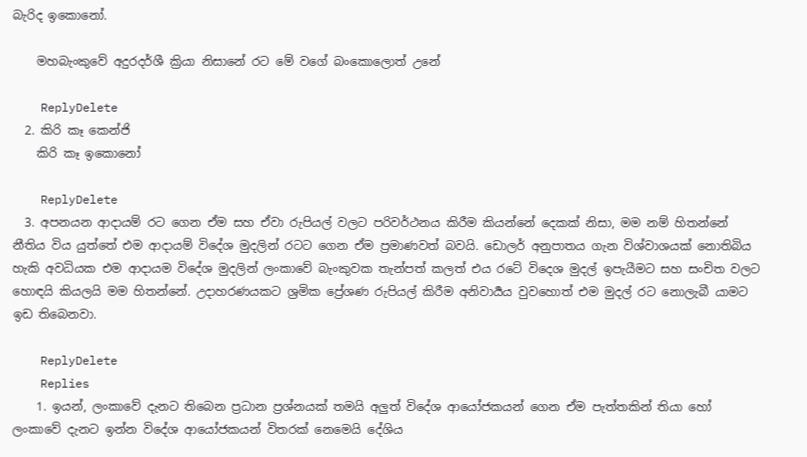බැරිද ඉකොනෝ.

    මහබැංකුවේ අදුරදර්ශී ක්‍රියා නිසානේ රට මේ වගේ බංකොලොත් උනේ

    ReplyDelete
  2. කිරි කෑ කෙන්ජි
    කිරි කෑ ඉකොනෝ

    ReplyDelete
  3. අපනයන ආදායම් රට ගෙන ඒම සහ ඒවා රුපියල් වලට පරිවර්ථනය කිරීම කියන්නේ දෙකක් නිසා, මම නම් හිතන්නේ නීතිය විය යුත්තේ එම ආදායම් විදේශ මුදලින් රටට ගෙන ඒම ප්‍රමාණවත් බවයි. ඩොලර් අනුපාතය ගැන විශ්වාශයක් නොතිබිය හැකි අවධියක එම ආදායම විදේශ මුදලින් ලංකාවේ බැංකුවක තැන්පත් කලත් එය රටේ විදෙශ මුදල් ඉපැයීමට සහ සංචිත වලට හොඳයි කියලයි මම හිතන්නේ. උදාහරණයකට ශ්‍රමික ප්‍රේශණ රුපියල් කිරීම අනිවාර්‍යය වුවහොත් එම මුදල් රට නොලැබී යාමට ඉඩ තිබෙනවා.

    ReplyDelete
    Replies
    1. ඉයන්, ලංකාවේ දැනට තිබෙන ප්‍රධාන ප්‍රශ්නයක් තමයි අලුත් විදේශ ආයෝජකයන් ගෙන ඒම පැත්තකින් තියා හෝ ලංකාවේ දැනට ඉන්න විදේශ ආයෝජකයන් විතරක් නෙමෙයි දේශිය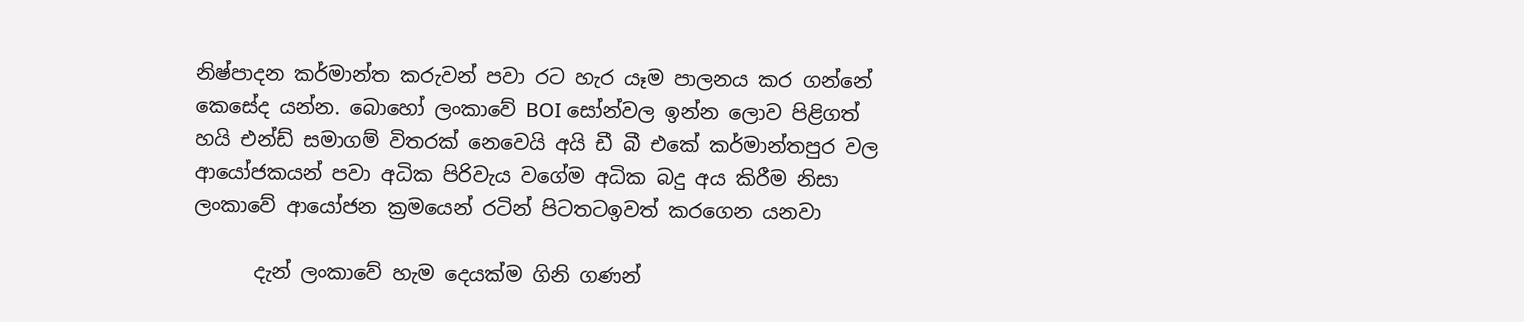නිෂ්පාදන කර්මාන්ත කරුවන් පවා රට හැර යෑම පාලනය කර ගන්නේ කෙසේද යන්න. බොහෝ ලංකාවේ BOI සෝන්වල ඉන්න ලොව පිළිගත් හයි එන්ඩ් සමාගම් විතරක් නෙවෙයි අයි ඩී බී එකේ කර්මාන්තපුර වල ආයෝජකයන් පවා අධික පිරිවැය වගේම අධික බදු අය කිරීම නිසා ලංකාවේ ආයෝජන ක්‍රමයෙන් රටින් පිටතටඉවත් කරගෙන යනවා

      දැන් ලංකාවේ හැම දෙයක්ම ගිනි ගණන්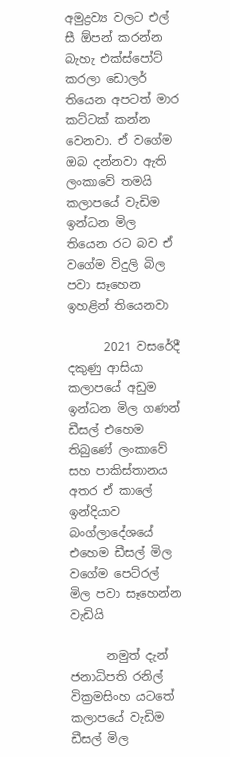අමුද්‍රව්‍ය වලට එල් සී ඕපන් කරන්න බැහැ එක්ස්පෝට් කරලා ඩොලර් තියෙන අපටත් මාර කට්ටක් කන්න වෙනවා. ඒ වගේම ඔබ දන්නවා ඇති ලංකාවේ තමයි කලාපයේ වැඩිම ඉන්ධන මිල තියෙන රට බව ඒ වගේම විදුලි බිල පවා සෑහෙන ඉහළින් තියෙනවා

      2021 වසරේදී දකුණු ආසියා කලාපයේ අඩුම ඉන්ධන මිල ගණන් ඩීසල් එහෙම තිබුණේ ලංකාවේ සහ පාකිස්තානය අතර ඒ කාලේ ඉන්දියාව බංග්ලාදේශයේ එහෙම ඩීසල් මිල වගේම පෙට්රල් මිල පවා සෑහෙන්න වැඩියි

      නමුත් දැන් ජනාධිපති රනිල් වික්‍රමසිංහ යටතේ කලාපයේ වැඩිම ඩීසල් මිල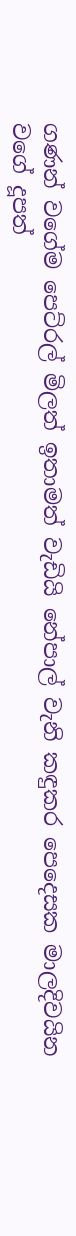ගණන් වගේම පෙට්රල් මිලත් ඉතාමත් වැඩියි නේපාල් වැනි කඳුකර පෙදෙසක මාලදිවයින වගේ දූපත්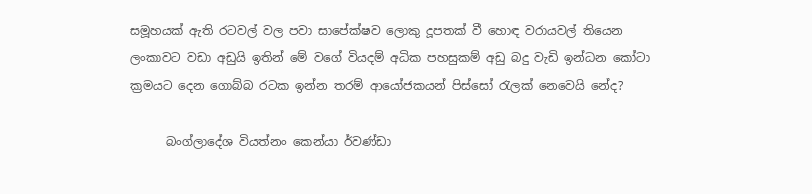සමූහයක් ඇති රටවල් වල පවා සාපේක්ෂව ලොකු දූපතක් වී හොඳ වරායවල් තියෙන ලංකාවට වඩා අඩුයි ඉතින් මේ වගේ වියදම් අධික පහසුකම් අඩු බදු වැඩි ඉන්ධන කෝටා ක්‍රමයට දෙන ගොබ්බ රටක ඉන්න තරම් ආයෝජකයන් පිස්සෝ රැලක් නෙවෙයි නේද?

      බංග්ලාදේශ වියත්නං කෙන්යා ර්වණ්ඩා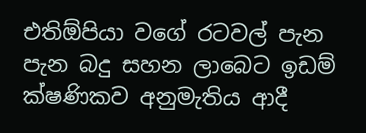එතිඕපියා වගේ රටවල් පැන පැන බදු සහන ලාබෙට ඉඩම් ක්ෂණිකව අනුමැතිය ආදී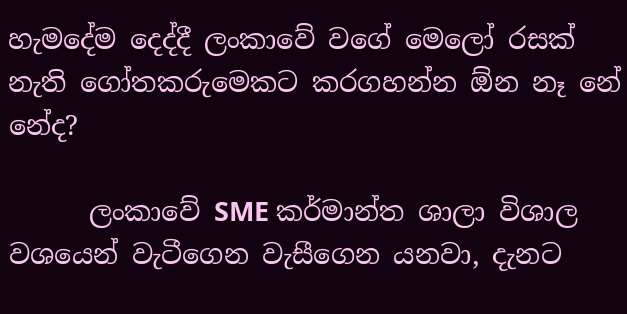හැමදේම දෙද්දී ලංකාවේ වගේ මෙලෝ රසක් නැති ගෝතකරුමෙකට කරගහන්න ඕන නෑ නේ නේද?

      ලංකාවේ SME කර්මාන්ත ශාලා විශාල වශයෙන් වැටීගෙන වැසීගෙන යනවා, දැනට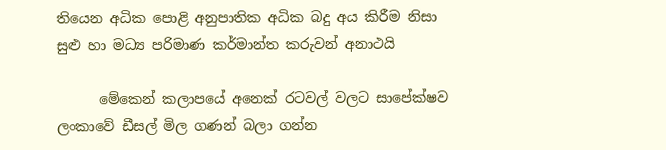තියෙන අධික පොළි අනුපාතික අධික බදු අය කිරීම නිසා සුළු හා මධ්‍ය පරිමාණ කර්මාන්ත කරුවන් අනාථයි

      මේකෙන් කලාපයේ අනෙක් රටවල් වලට සාපේක්ෂව ලංකාවේ ඩීසල් මිල ගණන් බලා ගන්න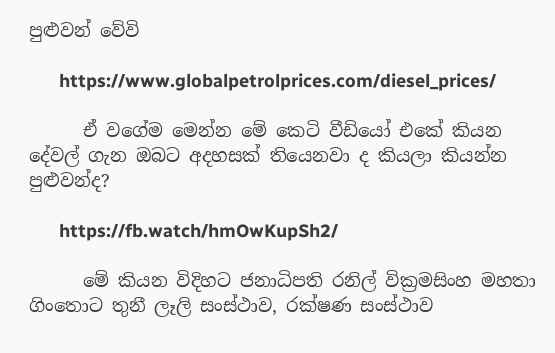පුළුවන් වේවි

      https://www.globalpetrolprices.com/diesel_prices/

      ඒ වගේම මෙන්න මේ කෙටි වීඩියෝ එකේ කියන දේවල් ගැන ඔබට අදහසක් තියෙනවා ද කියලා කියන්න පුළුවන්ද?

      https://fb.watch/hmOwKupSh2/

      මේ කියන විදිහට ජනාධිපති රනිල් වික්‍රමසිංහ මහතා ගිංතොට තුනී ලෑලි සංස්ථාව, රක්ෂණ සංස්ථාව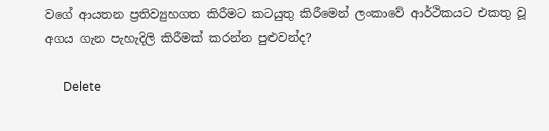වගේ ආයතන ප්‍රතිව්‍යුහගත කිරීමට කටයුතු කිරීමෙන් ලංකාවේ ආර්ථිකයට එකතු වූ අගය ගැන පැහැදිලි කිරීමක් කරන්න පුළුවන්ද?

      Delete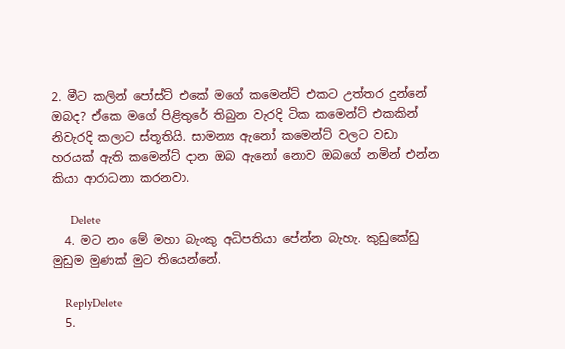2. මීට කලින් පෝස්ට් එකේ මගේ කමෙන්ට් එකට උත්තර දුන්නේ ඔබද? ඒකෙ මගේ පිළිතුරේ තිබුන වැරදි ටික කමෙන්ට් එකකින් නිවැරදි කලාට ස්තූතියි. සාමන්‍ය ඇනෝ කමෙන්ට් වලට වඩා හරයක් ඇති කමෙන්ට් දාන ඔබ ඇනෝ නොව ඔබගේ නමින් එන්න කියා ආරාධනා කරනවා.

      Delete
  4. මට නං මේ මහා බැංකු අධිපතියා පේන්න බැහැ. කුඩුකේඩු මුඩුම මුණක් මුට තියෙන්නේ.

    ReplyDelete
  5.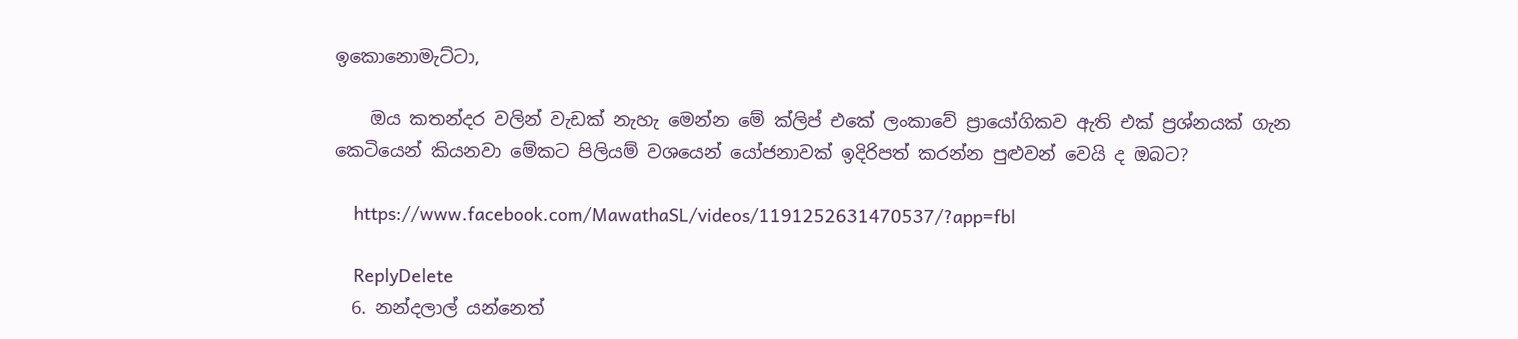ඉකොනොමැට්ටා,

    ඔය කතන්දර වලින් වැඩක් නැහැ මෙන්න මේ ක්ලිප් එකේ ලංකාවේ ප්‍රායෝගිකව ඇති එක් ප්‍රශ්නයක් ගැන කෙටියෙන් කියනවා මේකට පිලියම් වශයෙන් යෝජනාවක් ඉදිරිපත් කරන්න පුළුවන් වෙයි ද ඔබට?

    https://www.facebook.com/MawathaSL/videos/1191252631470537/?app=fbl

    ReplyDelete
  6. නන්දලාල් යන්නෙත්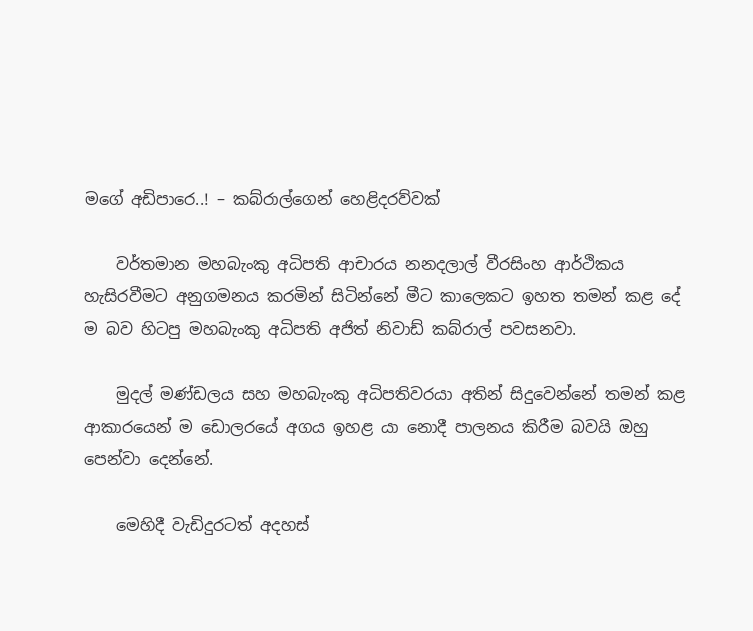මගේ අඩිපාරෙ..! – කබ්රාල්ගෙන් හෙළිදරව්වක්

    වර්තමාන මහබැංකු අධිපති ආචාරය නනදලාල් වීරසිංහ ආර්ථිකය හැසිරවීමට අනුගමනය කරමින් සිටින්නේ මීට කාලෙකට ඉහත තමන් කළ දේ ම බව හිටපු මහබැංකු අධිපති අජිත් නිවාඩ් කබ්රාල් පවසනවා.

    මුදල් මණ්ඩලය සහ මහබැංකු අධිපතිවරයා අතින් සිදුවෙන්නේ තමන් කළ ආකාරයෙන් ම ඩොලරයේ අගය ඉහළ යා නොදී පාලනය කිරීම බවයි ඔහු පෙන්වා දෙන්නේ.

    මෙහිදී වැඩිදුරටත් අදහස්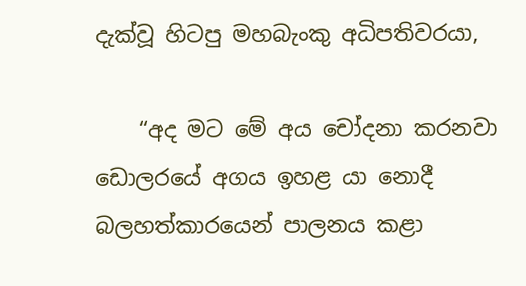දැක්වූ හිටපු මහබැංකු අධිපතිවරයා,

    “අද මට මේ අය චෝදනා කරනවා ඩොලරයේ අගය ඉහළ යා නොදී බලහත්කාරයෙන් පාලනය කළා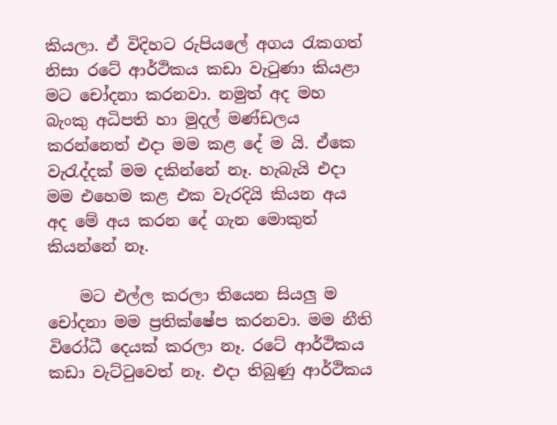කියලා. ඒ විදිහට රුපියලේ අගය රැකගත් නිසා රටේ ආර්ථිකය කඩා වැටුණා කියළා මට චෝදනා කරනවා. නමුත් අද මහ බැංකු අධිපති හා මුදල් මණ්ඩලය කරන්නෙත් එදා මම කළ දේ ම යි. ඒකෙ වැරැද්දක් මම දකින්නේ නෑ. හැබැයි එදා මම එහෙම කළ එක වැරදියි කියන අය අද මේ අය කරන දේ ගැන මොකුත් කියන්නේ නෑ.

    මට එල්ල කරලා තියෙන සියලු ම චෝදනා මම ප්‍රතික්ෂේප කරනවා. මම නීති විරෝධී දෙයක් කරලා නෑ. රටේ ආර්ථිකය කඩා වැට්ටුවෙත් නෑ. එදා තිබුණු ආර්ථිකය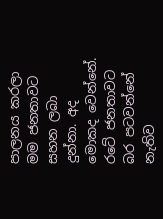පාලනය කරලා මම ජනතාවට සහන ලබා දුන්නා. අද මොකද වෙන්නේ. රටේ ජනතාවට බර පටවන්නේ නැතිව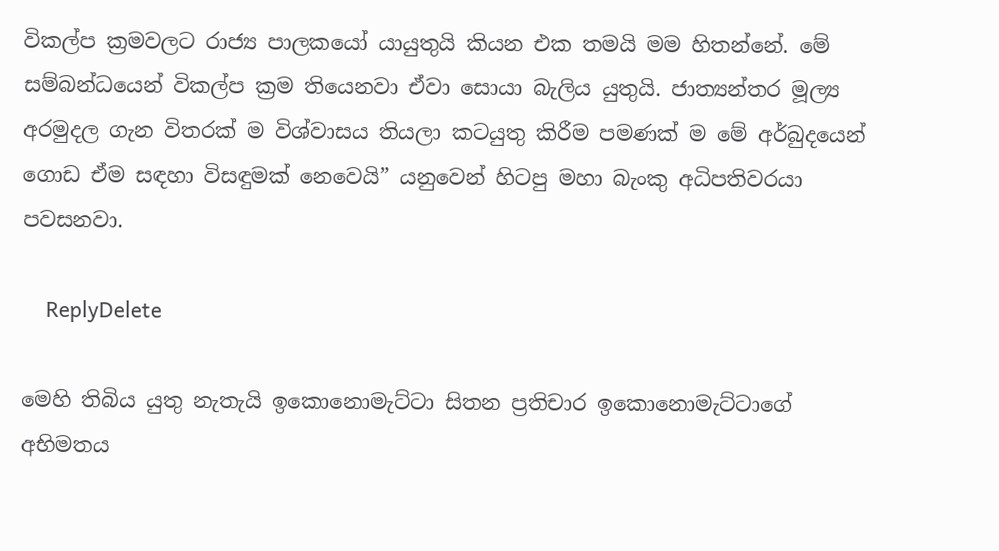විකල්ප ක්‍රමවලට රාජ්‍ය පාලකයෝ යායුතුයි කියන එක තමයි මම හිතන්නේ. මේ සම්බන්ධයෙන් විකල්ප ක්‍රම තියෙනවා ඒවා සොයා බැලිය යුතුයි. ජාත්‍යන්තර මූල්‍ය අරමුදල ගැන විතරක් ම විශ්වාසය තියලා කටයුතු කිරීම පමණක් ම මේ අර්බුදයෙන් ගොඩ ඒම සඳහා විසඳුමක් නෙවෙයි” යනුවෙන් හිටපු මහා බැංකු අධිපතිවරයා පවසනවා.

    ReplyDelete

මෙහි තිබිය යුතු නැතැයි ඉකොනොමැට්ටා සිතන ප්‍රතිචාර ඉකොනොමැට්ටාගේ අභිමතය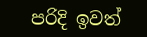පරිදි ඉවත්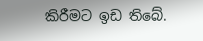කිරීමට ඉඩ තිබේ.